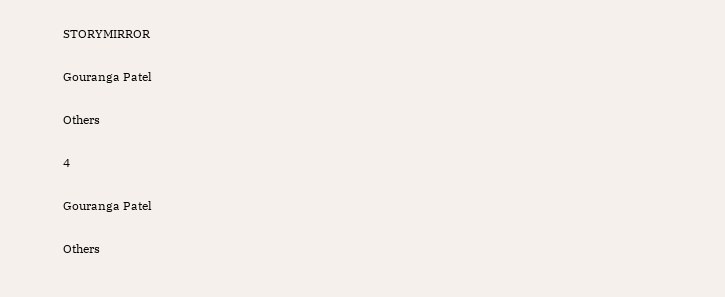STORYMIRROR

Gouranga Patel

Others

4

Gouranga Patel

Others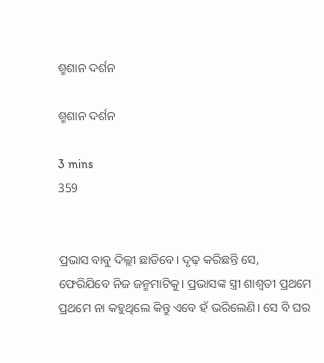ଶ୍ମଶାନ ଦର୍ଶନ

ଶ୍ମଶାନ ଦର୍ଶନ

3 mins
359


ପ୍ରଭାସ ବାବୁ ଦିଲ୍ଲୀ ଛାଡିବେ। ଦୃଢ଼ କରିଛନ୍ତି ସେ, ଫେରିଯିବେ ନିଜ ଜନ୍ମମାଟିକୁ। ପ୍ରଭାସଙ୍କ ସ୍ତ୍ରୀ ଶାଶ୍ଵତୀ ପ୍ରଥମେ ପ୍ରଥମେ ନା କହୁଥିଲେ କିନ୍ତୁ ଏବେ ହଁ ଭରିଲେଣି। ସେ ବି ଘର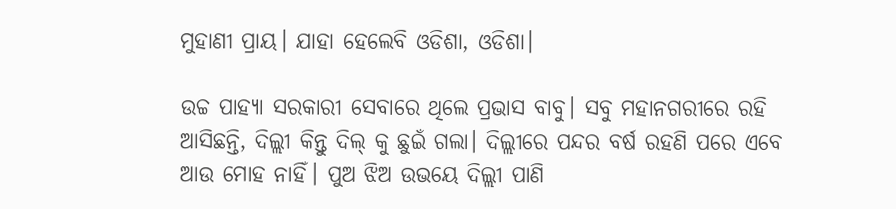ମୁହାଣୀ ପ୍ରାୟ। ଯାହା ହେଲେବି ଓଡିଶା, ଓଡିଶା।

ଉଚ୍ଚ ପାହ୍ୟା ସରକାରୀ ସେବାରେ ଥିଲେ ପ୍ରଭାସ ବାବୁ। ସବୁ ମହାନଗରୀରେ ରହି ଆସିଛନ୍ତି, ଦିଲ୍ଲୀ କିନ୍ତୁ ଦିଲ୍ କୁ ଛୁଇଁ ଗଲା। ଦିଲ୍ଲୀରେ ପନ୍ଦର ବର୍ଷ ରହଣି ପରେ ଏବେ ଆଉ ମୋହ ନାହିଁ। ପୁଅ ଝିଅ ଉଭୟେ ଦିଲ୍ଲୀ ପାଣି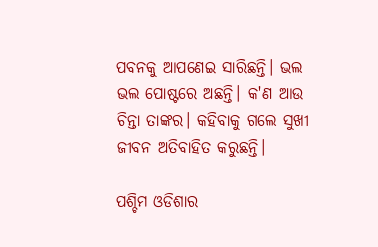ପବନକୁ ଆପଣେଇ ସାରିଛନ୍ତି। ଭଲ ଭଲ ପୋଷ୍ଟରେ ଅଛନ୍ତି। କ'ଣ ଆଉ ଚିନ୍ତା ତାଙ୍କର। କହିବାକୁ ଗଲେ ସୁଖୀ ଜୀବନ ଅତିବାହିତ କରୁଛନ୍ତି।

ପଶ୍ଚିମ ଓଡିଶାର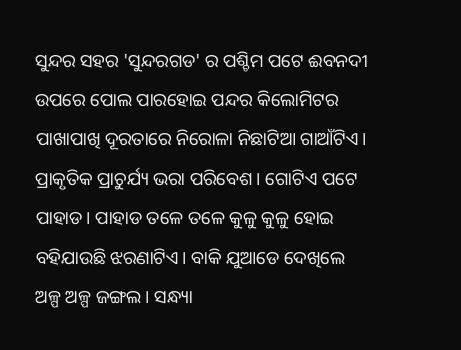ସୁନ୍ଦର ସହର 'ସୁନ୍ଦରଗଡ' ର ପଶ୍ଚିମ ପଟେ ଈବନଦୀ ଉପରେ ପୋଲ ପାରହୋଇ ପନ୍ଦର କିଲୋମିଟର ପାଖାପାଖି ଦୂରତାରେ ନିରୋଳା ନିଛାଟିଆ ଗାଆଁଟିଏ। ପ୍ରାକୃତିକ ପ୍ରାଚୁର୍ଯ୍ୟ ଭରା ପରିବେଶ। ଗୋଟିଏ ପଟେ ପାହାଡ। ପାହାଡ ତଳେ ତଳେ କୁଳୁ କୁଳୁ ହୋଇ ବହିଯାଉଛି ଝରଣାଟିଏ। ବାକି ଯୁଆଡେ ଦେଖିଲେ ଅଳ୍ପ ଅଳ୍ପ ଜଙ୍ଗଲ। ସନ୍ଧ୍ୟା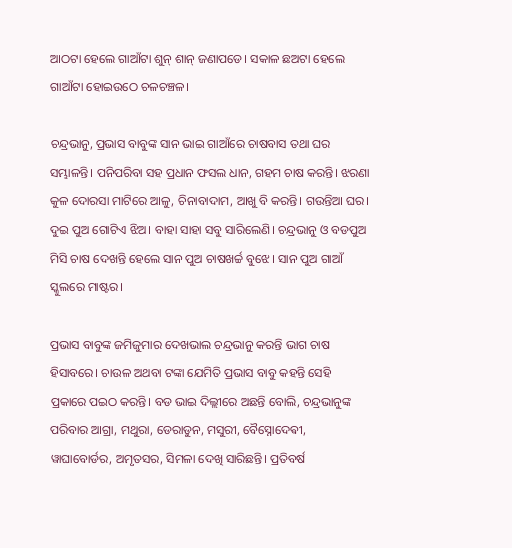ଆଠଟା ହେଲେ ଗାଆଁଟା ଶୁନ୍ ଶାନ୍ ଜଣାପଡେ। ସକାଳ ଛଅଟା ହେଲେ ଗାଆଁଟା ହୋଇଉଠେ ଚଳଚଞ୍ଚଳ।

ଚନ୍ଦ୍ରଭାନୁ, ପ୍ରଭାସ ବାବୁଙ୍କ ସାନ ଭାଇ ଗାଆଁରେ ଚାଷବାସ ତଥା ଘର ସମ୍ଭାଳନ୍ତି। ପନିପରିବା ସହ ପ୍ରଧାନ ଫସଲ ଧାନ, ଗହମ ଚାଷ କରନ୍ତି। ଝରଣା କୁଳ ଦୋରସା ମାଟିରେ ଆଳୁ, ଚିନାବାଦାମ, ଆଖୁ ବି କରନ୍ତି। ଗଉନ୍ତିଆ ଘର। ଦୁଇ ପୁଅ ଗୋଟିଏ ଝିଅ। ବାହା ସାହା ସବୁ ସାରିଲେଣି। ଚନ୍ଦ୍ରଭାନୁ ଓ ବଡପୁଅ ମିସି ଚାଷ ଦେଖନ୍ତି ହେଲେ ସାନ ପୁଅ ଚାଷଖର୍ଚ୍ଚ ବୁଝେ। ସାନ ପୁଅ ଗାଆଁ ସ୍କୁଲରେ ମାଷ୍ଟର।

ପ୍ରଭାସ ବାବୁଙ୍କ ଜମିଜୁମାର ଦେଖଭାଲ ଚନ୍ଦ୍ରଭାନୁ କରନ୍ତି ଭାଗ ଚାଷ ହିସାବରେ। ଚାଉଳ ଅଥବା ଟଙ୍କା ଯେମିତି ପ୍ରଭାସ ବାବୁ କହନ୍ତି ସେହି ପ୍ରକାରେ ପଇଠ କରନ୍ତି। ବଡ ଭାଇ ଦିଲ୍ଲୀରେ ଅଛନ୍ତି ବୋଲି, ଚନ୍ଦ୍ରଭାନୁଙ୍କ ପରିବାର ଆଗ୍ରା, ମଥୁରା, ଡେରାଡୁନ, ମସୁରୀ, ବୈସ୍ନୋଦେଵୀ, ୱାଘାବୋର୍ଡର, ଅମୃତସର, ସିମଳା ଦେଖି ସାରିଛନ୍ତି। ପ୍ରତିବର୍ଷ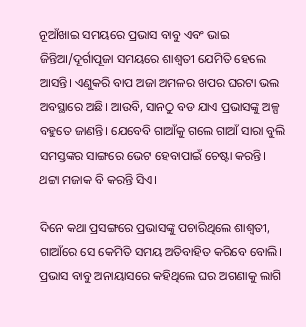ନୂଆଁଖାଇ ସମୟରେ ପ୍ରଭାସ ବାବୁ ଏବଂ ଭାଇ ଜିନ୍ତିଆ/ଦୂର୍ଗାପୂଜା ସମୟରେ ଶାଶ୍ଵତୀ ଯେମିତି ହେଲେ ଆସନ୍ତି। ଏଣୁକରି ବାପ ଅଜା ଅମଳର ଖପର ଘରଟା ଭଲ ଅବସ୍ଥାରେ ଅଛି। ଆଉବି, ସାନଠୁ ବଡ ଯାଏ ପ୍ରଭାସଙ୍କୁ ଅଳ୍ପ ବହୁତେ ଜାଣନ୍ତି। ଯେବେବି ଗାଆଁକୁ ଗଲେ ଗାଆଁ ସାରା ବୁଲି ସମସ୍ତଙ୍କର ସାଙ୍ଗରେ ଭେଟ ହେବାପାଇଁ ଚେଷ୍ଟା କରନ୍ତି। ଥଟ୍ଟା ମଜାକ ବି କରନ୍ତି ସିଏ।

ଦିନେ କଥା ପ୍ରସଙ୍ଗରେ ପ୍ରଭାସଙ୍କୁ ପଚାରିଥିଲେ ଶାଶ୍ଵତୀ, ଗାଆଁରେ ସେ କେମିତି ସମୟ ଅତିବାହିତ କରିବେ ବୋଲି। ପ୍ରଭାସ ବାବୁ ଅନାୟାସରେ କହିଥିଲେ ଘର ଅଗଣାକୁ ଲାଗି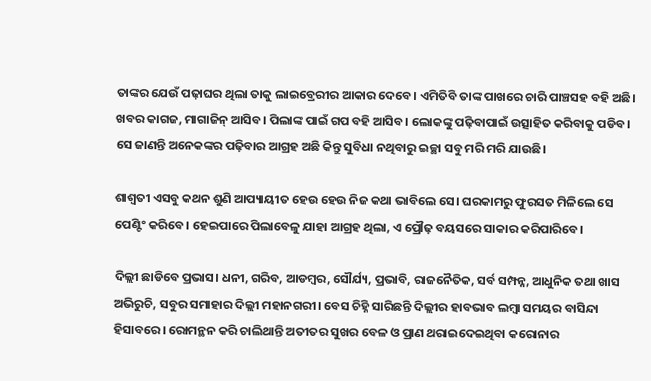ତାଙ୍କର ଯେଉଁ ପଢ଼ାଘର ଥିଲା ତାକୁ ଲାଇବ୍ରେରୀର ଆକାର ଦେବେ। ଏମିତିବି ତାଙ୍କ ପାଖରେ ଚାରି ପାଞ୍ଚସହ ବହି ଅଛି। ଖବର କାଗଜ, ମାଗାଜିନ୍ ଆସିବ। ପିଲାଙ୍କ ପାଇଁ ଗପ ବହି ଆସିବ। ଲୋକଙ୍କୁ ପଢ଼ିବାପାଇଁ ଉତ୍ସାହିତ କରିବାକୁ ପଡିବ। ସେ ଜାଣନ୍ତି ଅନେକଙ୍କର ପଢ଼ିବାର ଆଗ୍ରହ ଅଛି କିନ୍ତୁ ସୁବିଧା ନଥିବାରୁ ଇଚ୍ଛା ସବୁ ମରି ମରି ଯାଉଛି।

ଶାଶ୍ଵତୀ ଏସବୁ କଥନ ଶୁଣି ଆପ୍ୟାୟୀତ ହେଉ ହେଉ ନିଜ କଥା ଭାବିଲେ ସେ। ଘରକାମରୁ ଫୁରସତ ମିଳିଲେ ସେ ପେଣ୍ଟିଂ କରିବେ। ହେଇପାରେ ପିଲାବେଳୁ ଯାହା ଆଗ୍ରହ ଥିଲା, ଏ ପ୍ରୌଢ଼ ବୟସରେ ସାକାର କରିପାରିବେ।

ଦିଲ୍ଲୀ ଛାଡିବେ ପ୍ରଭାସ। ଧନୀ, ଗରିବ, ଆଡମ୍ବର, ସୌର୍ଯ୍ୟ, ପ୍ରଭାବି, ରାଜନୈତିକ, ସର୍ବ ସମ୍ପନ୍ନ, ଆଧୁନିକ ତଥା ଖାସ ଅଭିରୁଚି, ସବୁର ସମାହାର ଦିଲ୍ଲୀ ମହାନଗରୀ। ବେସ ଚିହ୍ନି ସାରିଛନ୍ତି ଦିଲ୍ଲୀର ହାବଭାବ ଲମ୍ବା ସମୟର ବାସିନ୍ଦା ହିସାବରେ। ରୋମନ୍ଥନ କରି ଚାଲିଥାନ୍ତି ଅତୀତର ସୁଖର ବେଳ ଓ ପ୍ରାଣ ଥରାଇଦେଇଥିବା କରୋନାର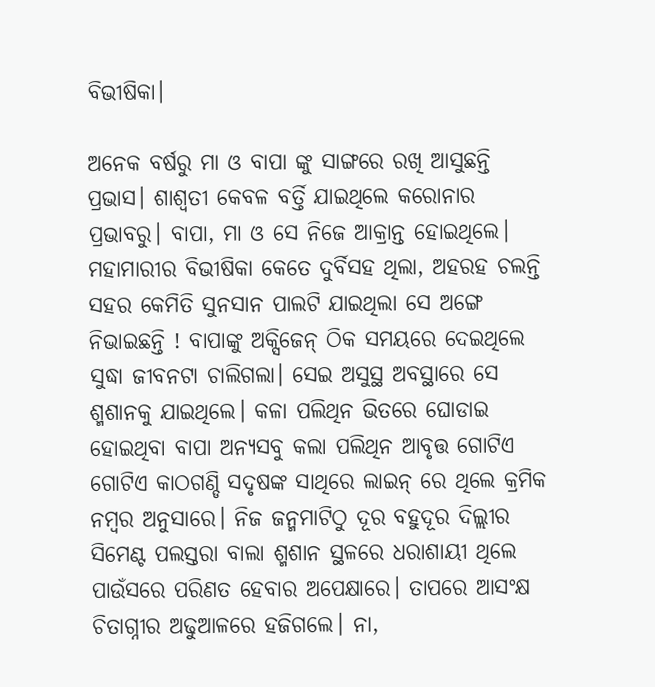ବିଭୀଷିକା।

ଅନେକ ବର୍ଷରୁ ମା ଓ ବାପା ଙ୍କୁ ସାଙ୍ଗରେ ରଖି ଆସୁଛନ୍ତି ପ୍ରଭାସ। ଶାଶ୍ଵତୀ କେବଳ ବର୍ତ୍ତି ଯାଇଥିଲେ କରୋନାର ପ୍ରଭାବରୁ। ବାପା, ମା ଓ ସେ ନିଜେ ଆକ୍ରାନ୍ତ ହୋଇଥିଲେ। ମହାମାରୀର ବିଭୀଷିକା କେତେ ଦୁର୍ବିସହ ଥିଲା, ଅହରହ ଚଲନ୍ତି ସହର କେମିତି ସୁନସାନ ପାଲଟି ଯାଇଥିଲା ସେ ଅଙ୍ଗେ ନିଭାଇଛନ୍ତି ! ବାପାଙ୍କୁ ଅକ୍ସିଜେନ୍ ଠିକ ସମୟରେ ଦେଇଥିଲେ ସୁଦ୍ଧା ଜୀବନଟା ଚାଲିଗଲା। ସେଇ ଅସୁସ୍ଥ ଅବସ୍ଥାରେ ସେ ଶ୍ମଶାନକୁ ଯାଇଥିଲେ। କଳା ପଲିଥିନ ଭିତରେ ଘୋଡାଇ ହୋଇଥିବା ବାପା ଅନ୍ୟସବୁ କଲା ପଲିଥିନ ଆବୃତ୍ତ ଗୋଟିଏ ଗୋଟିଏ କାଠଗଣ୍ଡି ସଦୃଷଙ୍କ ସାଥିରେ ଲାଇନ୍ ରେ ଥିଲେ କ୍ରମିକ ନମ୍ବର ଅନୁସାରେ। ନିଜ ଜନ୍ମମାଟିଠୁ ଦୂର ବହୁଦୂର ଦିଲ୍ଲୀର ସିମେଣ୍ଟ ପଲସ୍ତରା ବାଲା ଶ୍ମଶାନ ସ୍ଥଳରେ ଧରାଶାୟୀ ଥିଲେ ପାଉଁସରେ ପରିଣତ ହେବାର ଅପେକ୍ଷାରେ। ତାପରେ ଆସଂକ୍ଷ ଚିତାଗ୍ନୀର ଅଢୁଆଳରେ ହଜିଗଲେ। ନା,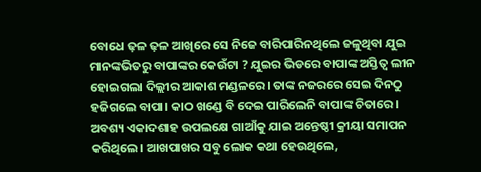ବୋଧେ ଢ଼ଳ ଢ଼ଳ ଆଖିରେ ସେ ନିଜେ ବାରିପାରିନଥିଲେ ଜଳୁଥିବା ଯୁଇ ମାନଙ୍କଭିତରୁ ବାପାଙ୍କର କେଉଁଟା ? ଯୁଇର ଭିଡରେ ବାପାଙ୍କ ଅସ୍ତିତ୍ବ ଲୀନ ହୋଇଗଲା ଦିଲ୍ଲୀର ଆକାଶ ମଣ୍ଡଳରେ। ତାଙ୍କ ନଜରରେ ସେଇ ଦିନଠୁ ହଜିଗଲେ ବାପା। କାଠ ଖଣ୍ଡେ ବି ଦେଇ ପାରିଲେନି ବାପାଙ୍କ ଚିତାରେ। ଅବଶ୍ୟ ଏକାଦଶାହ ଉପଲକ୍ଷେ ଗାଆଁକୁ ଯାଇ ଅନ୍ତେଷ୍ଠୀ କ୍ରୀୟା ସମାପନ କରିଥିଲେ। ଆଖପାଖର ସବୁ ଲୋକ କଥା ହେଉଥିଲେ,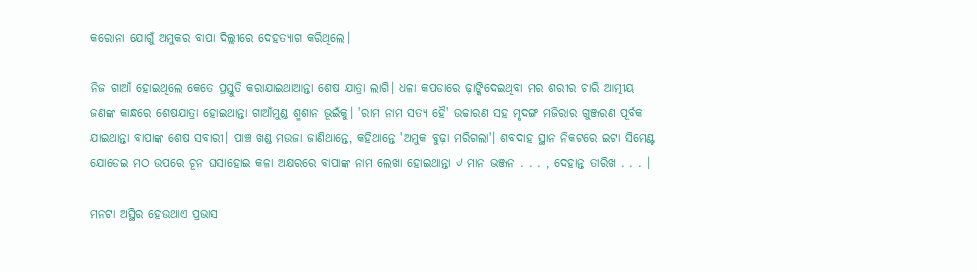କରୋନା ଯୋଗୁଁ ଅମୁକର ବାପା ଦିଲ୍ଲୀରେ ଦେହତ୍ୟାଗ କରିଥିଲେ।

ନିଜ ଗାଆଁ ହୋଇଥିଲେ କେତେ ପ୍ରସ୍ତୁତି କରାଯାଇଥାଆନ୍ତା ଶେଷ ଯାତ୍ରା ଲାଗି। ଧଳା କପଡାରେ ଢ଼ାଙ୍କିଦେଇଥିବା ମର ଶରୀର ଚାରି ଆତ୍ମୀୟ ଜଣଙ୍କ କାନ୍ଧରେ ଶେଷଯାତ୍ରା ହୋଇଥାନ୍ତା ଗାଆଁମୁଣ୍ଡ ଶ୍ମଶାନ ଭୂଇଁକୁ। 'ରାମ ନାମ ସତ୍ୟ ହୈ' ଉଚ୍ଚାରଣ ସହ ମୃଦଙ୍ଗ ମଜିରାର ଗୁଞ୍ଜରଣ ପୂର୍ବକ ଯାଇଥାନ୍ତା ବାପାଙ୍କ ଶେଷ ସବାରୀ। ପାଞ୍ଚ ଖଣ୍ଡ ମଉଜା ଜାଣିଥାନ୍ତେ, କହିଥାନ୍ତେ 'ଅମୁକ ବୁଢ଼ା ମରିଗଲା'। ଶବଦାହ ସ୍ଥାନ ନିକଟରେ ଇଟା ସିମେଣ୍ଟ ଯୋଡେଇ ମଠ ଉପରେ ଚୂନ ଘସାହୋଇ କଳା ଅକ୍ଷରରେ ବାପାଙ୍କ ନାମ ଲେଖା ହୋଇଥାନ୍ତା ୰ ମାନ ଭଞ୍ଜନ . . . , ଦେହାନ୍ତ ତାରିଖ . . . ।

ମନଟା ଅସ୍ଥିର ହେଉଥାଏ ପ୍ରଭାସ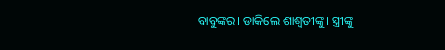ବାବୁଙ୍କର। ଡାକିଲେ ଶାଶ୍ଵତୀଙ୍କୁ। ସ୍ତ୍ରୀଙ୍କୁ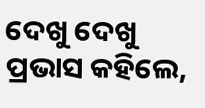ଦେଖୁ ଦେଖୁ ପ୍ରଭାସ କହିଲେ,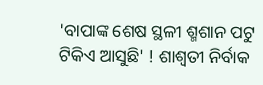'ବାପାଙ୍କ ଶେଷ ସ୍ଥଳୀ ଶ୍ମଶାନ ପଟୁ ଟିକିଏ ଆସୁଛି' ! ଶାଶ୍ଵତୀ ନିର୍ବାକ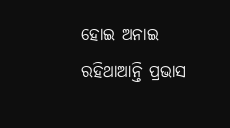ହୋଇ ଅନାଇ ରହିଥାଆନ୍ତି ପ୍ରଭାସ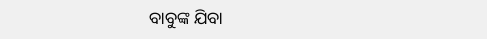ବାବୁଙ୍କ ଯିବା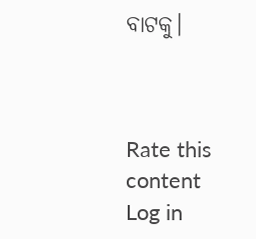ବାଟକୁ।



Rate this content
Log in